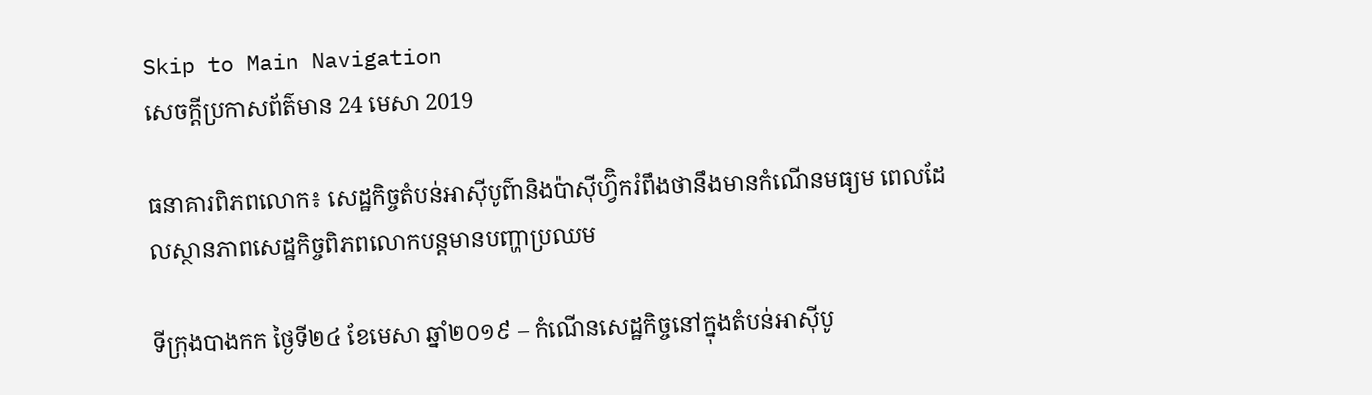Skip to Main Navigation
សេចក្តីប្រកាសព័ត៌មាន 24 មេសា 2019

ធនាគារពិភពលោក៖ សេដ្ឋកិច្ចតំបន់អាស៊ីបូព៌ានិងប៉ាស៊ីហ្វ៊ិករំពឹងថានឹងមានកំណើនមធ្យម ពេលដែលស្ថានភាពសេដ្ឋកិច្ចពិភពលោកបន្តមានបញ្ហាប្រឈម

ទីក្រុងបាងកក ថ្ងៃទី២៤ ខែមេសា ឆ្នាំ២០១៩ – កំណើនសេដ្ឋកិច្ចនៅក្នុងតំបន់អាស៊ីបូ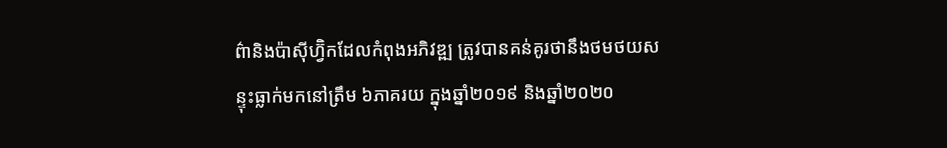ព៌ានិងប៉ាស៊ីហ្វ៊ិកដែលកំពុងអភិវឌ្ឍ ត្រូវបានគន់គូរថានឹងថមថយសន្ទុះធ្លាក់មកនៅត្រឹម ៦ភាគរយ ក្នុងឆ្នាំ២០១៩ និងឆ្នាំ២០២០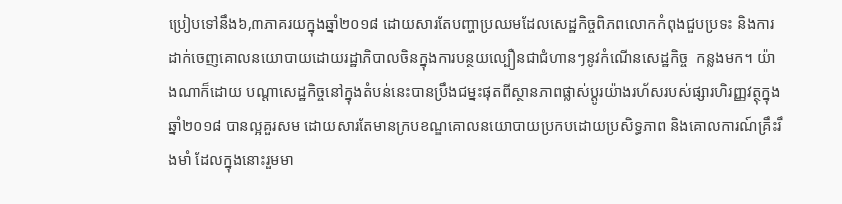ប្រៀបទៅនឹង៦,៣ភាគរយក្នុងឆ្នាំ២០១៨ ដោយសារតែបញ្ហាប្រឈមដែលសេដ្ឋកិច្ចពិភពលោកកំពុងជួបប្រទះ និងការដាក់ចេញគោលនយោបាយដោយរដ្ឋាភិបាលចិនក្នុងការបន្ថយល្បឿនជាជំហានៗនូវកំណើនសេដ្ឋកិច្ច  កន្លងមក។ យ៉ាងណាក៏ដោយ បណ្តាសេដ្ឋកិច្ចនៅក្នុងតំបន់នេះបានប្រឹងជម្នះផុតពីស្ថានភាពផ្លាស់ប្តូរយ៉ាងរហ័សរបស់ផ្សារហិរញ្ញវត្ថុក្នុងឆ្នាំ២០១៨ បានល្អគួរសម ដោយសារតែមានក្របខណ្ឌគោលនយោបាយប្រកបដោយប្រសិទ្ធភាព និងគោលការណ៍គ្រឹះរឹងមាំ ដែលក្នុងនោះរួមមា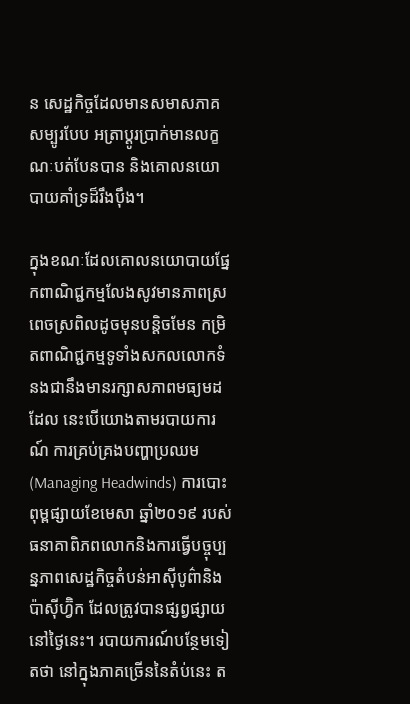ន សេដ្ឋកិច្ចដែលមានសមាសភាគសម្បូរបែប អត្រាប្តូរប្រាក់មានលក្ខណៈបត់បែនបាន និងគោលនយោបាយគាំទ្រដ៏រឹងប៉ឹង។

ក្នុងខណៈដែលគោលនយោបាយផ្នែកពាណិជ្ជកម្មលែងសូវមានភាពស្រពេចស្រពិលដូចមុនបន្តិចមែន កម្រិតពាណិជ្ជកម្មទូទាំងសកលលោកទំនងជានឹងមានរក្សាសភាពមធ្យមដដែល នេះបើយោងតាមរបាយការណ៍ ការគ្រប់គ្រងបញ្ហាប្រឈម (Managing Headwinds) ការបោះពុម្ពផ្សាយខែមេសា ឆ្នាំ២០១៩ របស់ធនាគាពិភពលោកនិងការធ្វើបច្ចុប្បន្នភាពសេដ្ឋកិច្ចតំបន់អាស៊ីបូព៌ានិងប៉ាស៊ីហ្វ៊ិក ដែលត្រូវបានផ្សព្វផ្សាយនៅថ្ងៃនេះ។ របាយការណ៍បន្ថែមទៀតថា នៅក្នុងភាគច្រើននៃតំប់នេះ ត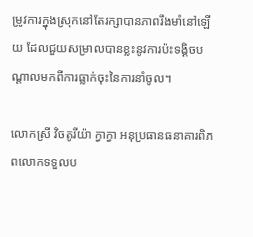ម្រូវការក្នុងស្រុកនៅតែរក្សាបានភាពរឹងមាំនៅឡើយ ដែលជួយសម្រាលបានខ្លះនូវការប៉ះទង្គិចបណ្តាលមកពីការធ្លាក់ចុះនៃការនាំចូល។

លោកស្រី វិចតូរីយ៉ា ក្វាក្វា អនុប្រធានធនាគារពិភពលោកទទួលប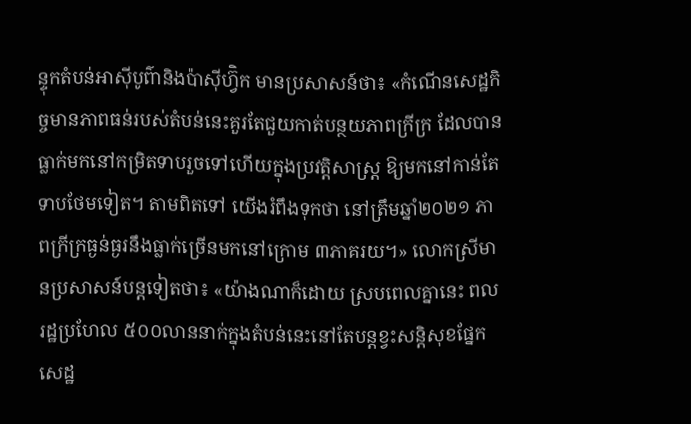ន្ទុកតំបន់អាស៊ីបូព៌ានិងប៉ាស៊ីហ្វ៊ិក មានប្រសាសន៍ថា៖ «កំណើនសេដ្ឋកិច្ចមានភាពធន់របស់តំបន់នេះគួរតែជួយកាត់បន្ថយភាពក្រីក្រ ដែលបានធ្លាក់មកនៅកម្រិតទាបរួចទៅហើយក្នុងប្រវត្តិសាស្រ្ត ឱ្យមកនៅកាន់តែទាបថែមទៀត។ តាមពិតទៅ យើងរំពឹងទុកថា នៅត្រឹមឆ្នាំ២០២១ ភាពក្រីក្រធ្ងន់ធ្ងរនឹងធ្លាក់ច្រើនមកនៅក្រោម ៣ភាគរយ។» លោកស្រីមានប្រសាសន៍បន្តទៀតថា៖ «យ៉ាងណាក៏ដោយ ស្របពេលគ្នានេះ ពលរដ្ឋប្រហែល ៥០០លាននាក់ក្នុងតំបន់នេះនៅតែបន្តខ្វះសន្តិសុខផ្នែកសេដ្ឋ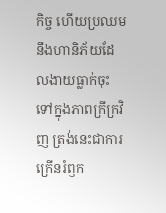កិច្ច ហើយប្រឈមនឹងហានិភ័យដែលងាយធ្លាក់ចុះទៅក្នុងភាពក្រីក្រវិញ ត្រង់នេះជាការក្រើនរំឭក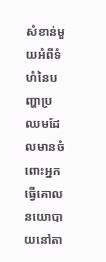សំខាន់មួយអំពីទំហំនៃបញ្ហាប្រឈមដែលមានចំពោះអ្នកធ្វើគោលនយោបាយនៅតា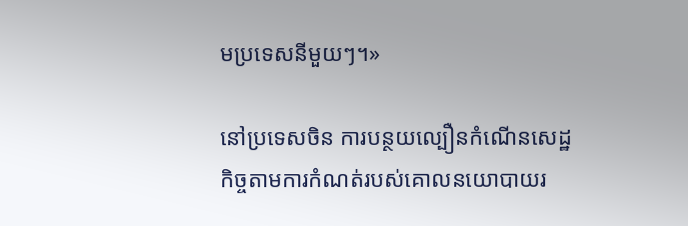មប្រទេសនីមួយៗ។»

នៅប្រទេសចិន ការបន្ថយល្បឿនកំណើនសេដ្ឋកិច្ចតាមការកំណត់របស់គោលនយោបាយរ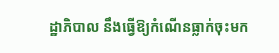ដ្ឋាភិបាល នឹងធ្វើឱ្យកំណើនធ្លាក់ចុះមក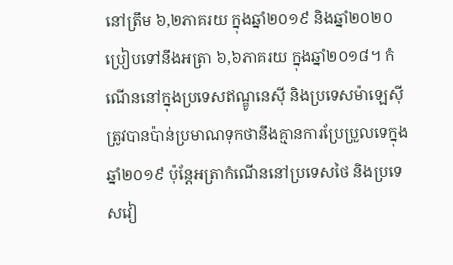នៅត្រឹម ៦,២ភាគរយ ក្នុងឆ្នាំ២០១៩ និងឆ្នាំ២០២០ ប្រៀបទៅនឹងអត្រា ៦,៦ភាគរយ ក្នុងឆ្នាំ២០១៨។ កំណើននៅក្នុងប្រទេសឥណ្ឌូនេស៊ី និងប្រទេសម៉ាឡេស៊ី ត្រូវបានប៉ាន់ប្រមាណទុកថានឹងគ្មានការប្រែប្រួលទេក្នុងឆ្នាំ២០១៩ ប៉ុន្តែអត្រាកំណើននៅប្រទេសថៃ និងប្រទេសវៀ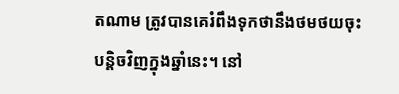តណាម ត្រូវបានគេរំពឹងទុកថានឹងថមថយចុះបន្តិចវិញក្នុងឆ្នាំនេះ។ នៅ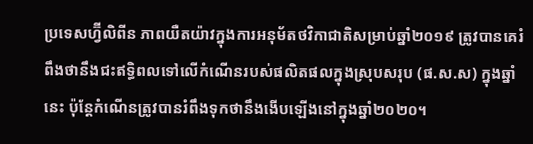ប្រទេសហ្វ៊ីលិពីន ភាពយឺតយ៉ាវក្នុងការអនុម័តថវិកាជាតិសម្រាប់ឆ្នាំ២០១៩ ត្រូវបានគេរំពឹងថានឹងជះឥទ្ធិពលទៅលើកំណើនរបស់ផលិតផលក្នុងស្រុបសរុប (ផ.ស.ស) ក្នុងឆ្នាំនេះ ប៉ុន្តែកំណើនត្រូវបានរំពឹងទុកថានឹងងើបឡើងនៅក្នុងឆ្នាំ២០២០។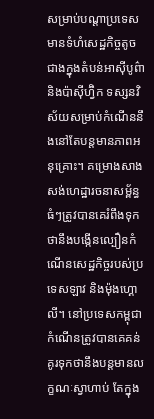សម្រាប់បណ្តាប្រទេសមានទំហំសេដ្ឋកិច្ចតូចជាងក្នុងតំបន់អាស៊ីបូព៌ានិងប៉ាស៊ីហ្វ៊ិក ទស្សនវិស័យសម្រាប់កំណើននឹងនៅតែបន្តមានភាពអនុគ្រោះ។ គម្រោងសាងសង់ហេដ្ឋារចនាសម្ព័ន្ធធំៗត្រូវបានគេរំពឹងទុកថានឹងបង្កើនល្បឿនកំណើនសេដ្ឋកិច្ចរបស់ប្រទេសឡាវ និងម៉ុងហ្គោលី។ នៅប្រទេសកម្ពុជា កំណើនត្រូវបានគេគន់គូរទុកថានឹងបន្តមានលក្ខណៈស្វាហាប់ តែក្នុង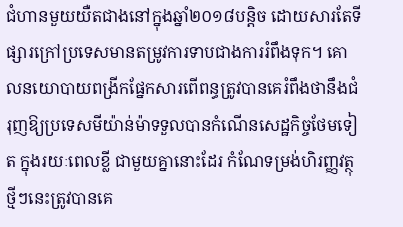ជំហានមួយយឺតជាងនៅក្នុងឆ្នាំ២០១៨បន្តិច ដោយសារតែទីផ្សារក្រៅប្រទេសមានតម្រូវការទាបជាងការរំពឹងទុក។ គោលនយោបាយពង្រីកផ្នែកសារពើពន្ធត្រូវបានគេរំពឹងថានឹងជំរុញឱ្យប្រទេសមីយ៉ាន់ម៉ាទទួលបានកំណើនសេដ្ឋកិច្ចថែមទៀត ក្នុងរយៈពេលខ្លី ជាមួយគ្នានោះដែរ កំណែទម្រង់ហិរញ្ញវត្ថុថ្មីៗនេះត្រូវបានគេ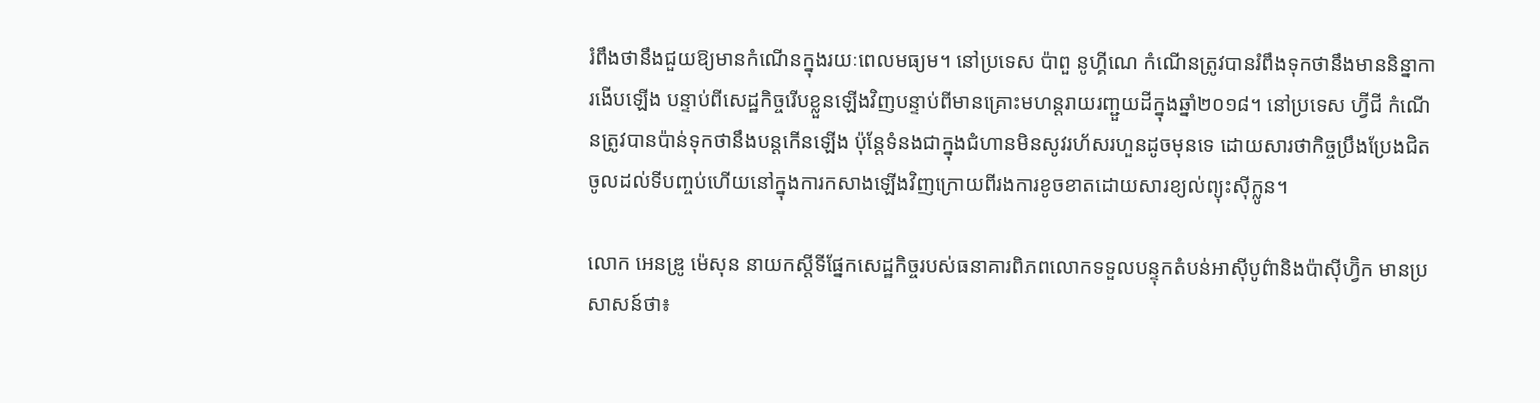រំពឹងថានឹងជួយឱ្យមានកំណើនក្នុងរយៈពេលមធ្យម។ នៅប្រទេស ប៉ាពួ នូហ្គីណេ កំណើនត្រូវបានរំពឹងទុកថានឹងមាននិន្នាការងើបឡើង បន្ទាប់ពីសេដ្ឋកិច្ចរើបខ្លួនឡើងវិញបន្ទាប់ពីមានគ្រោះមហន្តរាយរញ្ជួយដីក្នុងឆ្នាំ២០១៨។ នៅប្រទេស ហ្វ៊ីជី កំណើនត្រូវបានប៉ាន់ទុកថានឹងបន្តកើនឡើង ប៉ុន្តែទំនងជាក្នុងជំហានមិនសូវរហ័សរហួនដូចមុនទេ ដោយសារថាកិច្ចប្រឹងប្រែងជិតចូលដល់ទីបញ្ចប់ហើយនៅក្នុងការកសាងឡើងវិញក្រោយពីរងការខូចខាតដោយសារខ្យល់ព្យុះស៊ីក្លូន។

លោក អេនឌ្រូ ម៉េសុន នាយកស្តីទីផ្នែកសេដ្ឋកិច្ចរបស់ធនាគារពិភពលោកទទួលបន្ទុកតំបន់អាស៊ីបូព៌ានិងប៉ាស៊ីហ្វ៊ិក មានប្រសាសន៍ថា៖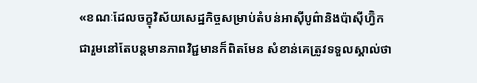«ខណៈដែលចក្ខុវិស័យសេដ្ឋកិច្ចសម្រាប់តំបន់អាស៊ីបូព៌ានិងប៉ាស៊ីហ្វ៊ិកជារួមនៅតែបន្តមានភាពវិជ្ជមានក៏ពិតមែន សំខាន់គេត្រូវទទួលស្គាល់ថា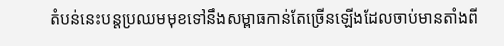តំបន់នេះបន្តប្រឈមមុខទៅនឹងសម្ពាធកាន់តែច្រើនឡើងដែលចាប់មានតាំងពី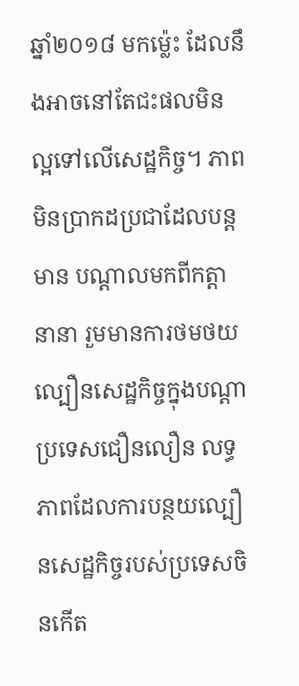ឆ្នាំ២០១៨ មកម្ល៉េះ ដែលនឹងអាចនៅតែជះផលមិនល្អទៅលើសេដ្ឋកិច្ច។ ភាពមិនប្រាកដប្រជាដែលបន្តមាន បណ្តាលមកពីកត្តានានា រួមមានការថមថយល្បឿនសេដ្ឋកិច្ចក្នុងបណ្តាប្រទេសជឿនលឿន លទ្ធភាពដែលការបន្ថយល្បឿនសេដ្ឋកិច្ចរបស់ប្រទេសចិនកើត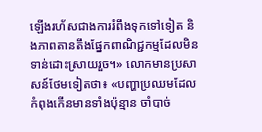ឡើងរហ័សជាងការរំពឹងទុកទៅទៀត និងភាពតានតឹងផ្នែកពាណិជ្ជកម្មដែលមិនទាន់ដោះស្រាយរួច។» លោកមានប្រសាសន៍ថែមទៀតថា៖ «បញ្ហាប្រឈមដែលកំពុងកើនមានទាំងប៉ុន្មាន ចាំបាច់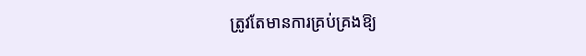ត្រូវតែមានការគ្រប់គ្រងឱ្យ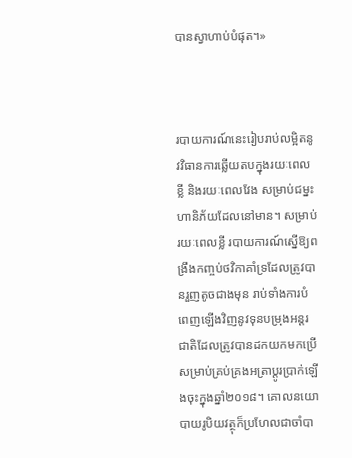បានស្វាហាប់បំផុត។»



របាយការណ៍នេះរៀបរាប់លម្អិតនូវវិធានការឆ្លើយតបក្នុងរយៈពេលខ្លី និងរយៈពេលវែង សម្រាប់ជម្នះហានិភ័យដែលនៅមាន។ សម្រាប់រយៈពេលខ្លី របាយការណ៍ស្នើឱ្យពង្រឹងកញ្ចប់ថវិកាគាំទ្រដែលត្រូវបានរួញតូចជាងមុន រាប់ទាំងការបំពេញឡើងវិញនូវទុនបម្រុងអន្តរជាតិដែលត្រូវបានដកយកមកប្រើសម្រាប់គ្រប់គ្រងអត្រាប្តូរប្រាក់ឡើងចុះក្នុងឆ្នាំ២០១៨។ គោលនយោបាយរូបិយវត្ថុក៏ប្រហែលជាចាំបា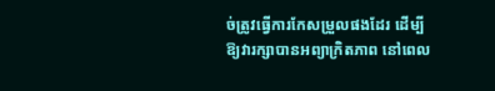ច់ត្រូវធ្វើការកែសម្រួលផងដែរ ដើម្បីឱ្យវារក្សាបានអព្យាក្រិតភាព នៅពេល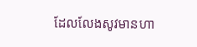ដែលលែងសូវមានហា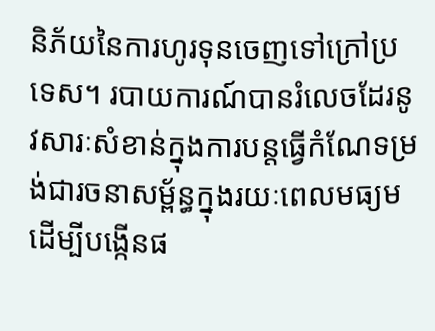និភ័យនៃការហូរទុនចេញទៅក្រៅប្រទេស។ របាយការណ៍បានរំលេចដែរនូវសារៈសំខាន់ក្នុងការបន្តធ្វើកំណែទម្រង់ជារចនាសម្ព័ន្ធក្នុងរយៈពេលមធ្យម ដើម្បីបង្កើនផ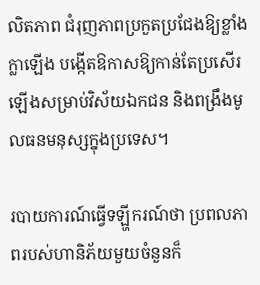លិតភាព ជំរុញភាពប្រកួតប្រជែងឱ្យខ្លាំងក្លាឡើង បង្កើតឱកាសឱ្យកាន់តែប្រសើរឡើងសម្រាប់វិស័យឯកជន និងពង្រឹងមូលធនមនុស្សក្នុងប្រទេស។

របាយការណ៍ធ្វើទឡ្ហីករណ៍ថា ប្រពលភាពរបស់ហានិភ័យមួយចំនួនក៏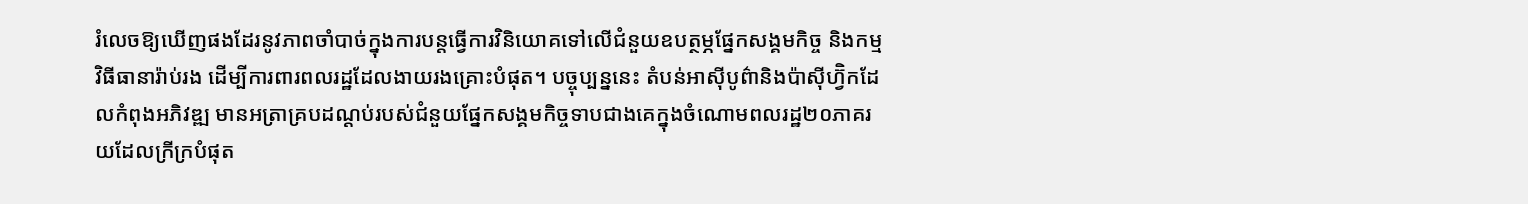រំលេចឱ្យឃើញផងដែរនូវភាពចាំបាច់ក្នុងការបន្តធ្វើការវិនិយោគទៅលើជំនួយឧបត្ថម្ភផ្នែកសង្គមកិច្ច និងកម្មវិធីធានារ៉ាប់រង ដើម្បីការពារពលរដ្ឋដែលងាយរងគ្រោះបំផុត។ បច្ចុប្បន្ននេះ តំបន់អាស៊ីបូព៌ានិងប៉ាស៊ីហ្វ៊ិកដែលកំពុងអភិវឌ្ឍ មានអត្រាគ្របដណ្តប់របស់ជំនួយផ្នែកសង្គមកិច្ចទាបជាងគេក្នុងចំណោមពលរដ្ឋ២០ភាគរយដែលក្រីក្របំផុត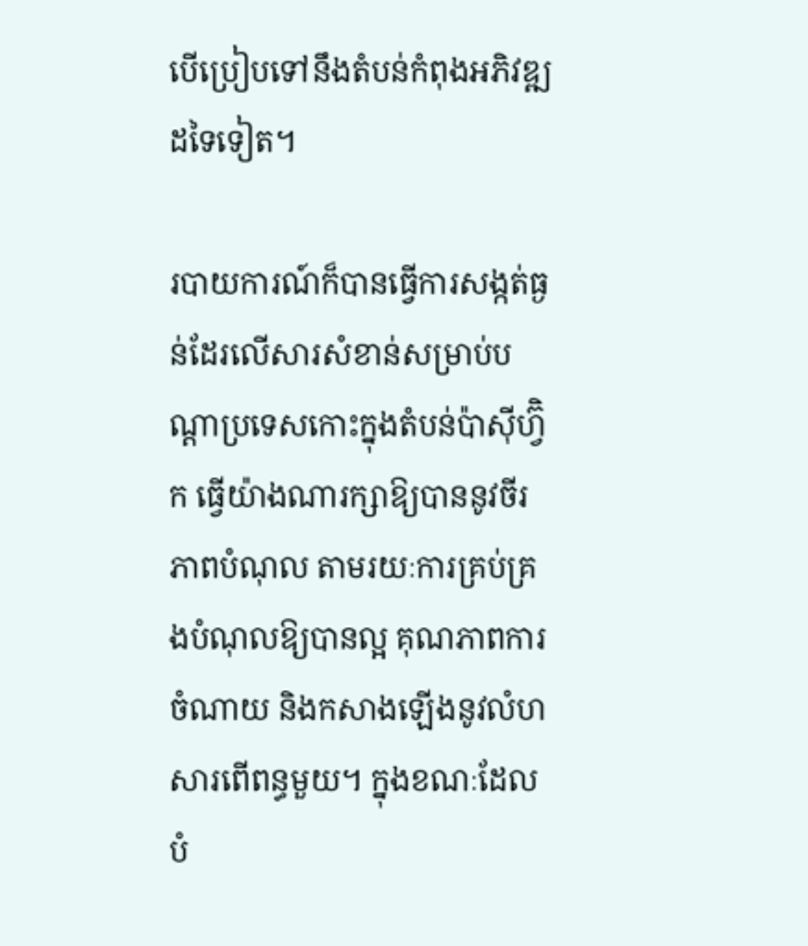បើប្រៀបទៅនឹងតំបន់កំពុងអភិវឌ្ឍដទៃទៀត។

របាយការណ៍ក៏បានធ្វើការសង្កត់ធ្ងន់ដែរលើសារសំខាន់សម្រាប់បណ្តាប្រទេសកោះក្នុងតំបន់ប៉ាស៊ីហ្វ៊ិក ធ្វើយ៉ាងណារក្សាឱ្យបាននូវចីរភាពបំណុល តាមរយៈការគ្រប់គ្រងបំណុលឱ្យបានល្អ គុណភាពការចំណាយ និងកសាងឡើងនូវលំហសារពើពន្ធមួយ។ ក្នុងខណៈដែលបំ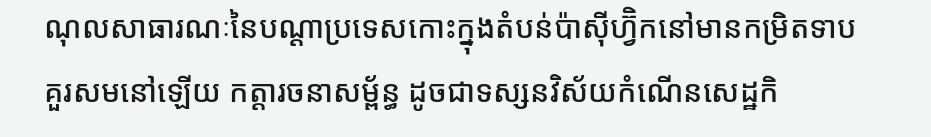ណុលសាធារណៈនៃបណ្តាប្រទេសកោះក្នុងតំបន់ប៉ាស៊ីហ្វ៊ិកនៅមានកម្រិតទាបគួរសមនៅឡើយ កត្តារចនាសម្ព័ន្ធ ដូចជាទស្សនវិស័យកំណើនសេដ្ឋកិ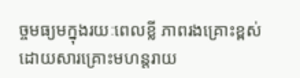ច្ចមធ្យមក្នុងរយៈពេលខ្លី ភាពរងគ្រោះខ្ពស់ដោយសារគ្រោះមហន្តរាយ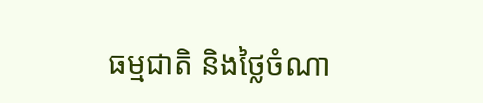ធម្មជាតិ និងថ្លៃចំណា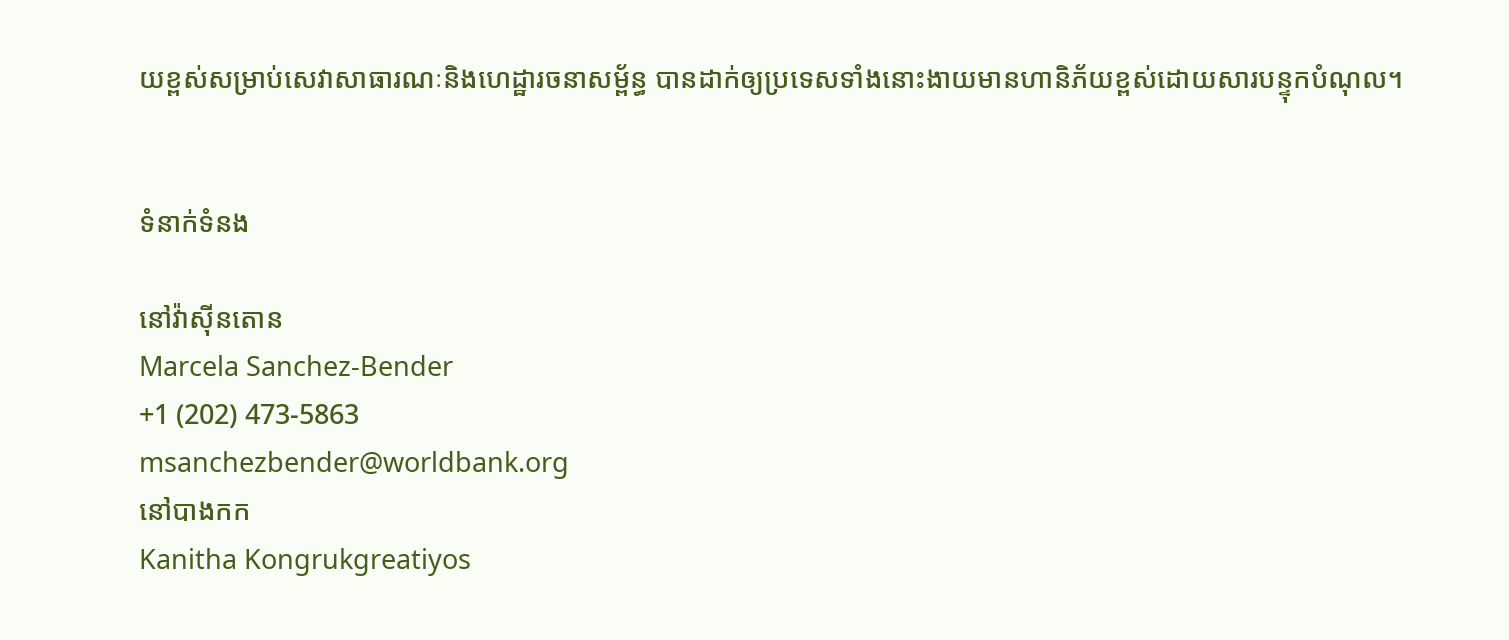យខ្ពស់សម្រាប់សេវាសាធារណៈនិងហេដ្ឋារចនាសម្ព័ន្ធ បានដាក់ឲ្យប្រទេសទាំងនោះងាយមានហានិភ័យខ្ពស់ដោយសារបន្ទុកបំណុល។


ទំនាក់ទំនង

នៅវ៉ាស៊ីនតោន
Marcela Sanchez-Bender
+1 (202) 473-5863
msanchezbender@worldbank.org
នៅបាងកក
Kanitha Kongrukgreatiyos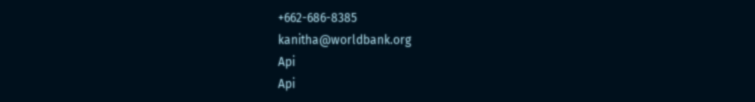+662-686-8385
kanitha@worldbank.org
Api
Api